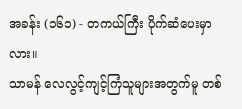အခန်း (၁၆၁) - တကယ်ကြီး ပိုက်ဆံပေးမှာလား။
သာမန် လေလွင့်ကျင့်ကြံသူများအတွက်မူ တစ်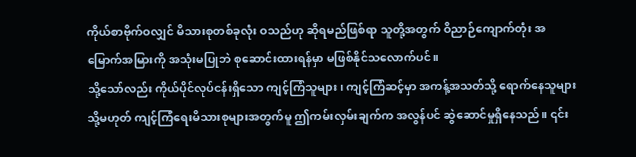ကိုယ်စာဗိုက်ဝလျှင် မိသားစုတစ်ခုလုံး ဝသည်ဟု ဆိုရမည်ဖြစ်ရာ သူတို့အတွက် ဝိညာဉ်ကျောက်တုံး အမြောက်အမြားကို အသုံးမပြုဘဲ စုဆောင်းထားရန်မှာ မဖြစ်နိုင်သလောက်ပင်။
သို့သော်လည်း ကိုယ်ပိုင်လုပ်ငန်းရှိသော ကျင့်ကြံသူများ၊ ကျင့်ကြံဆင့်မှာ အကန့်အသတ်သို့ ရောက်နေသူများ သို့မဟုတ် ကျင့်ကြံရေးမိသားစုများအတွက်မူ ဤကမ်းလှမ်းချက်က အလွန်ပင် ဆွဲဆောင်မှုရှိနေသည်။ ၎င်း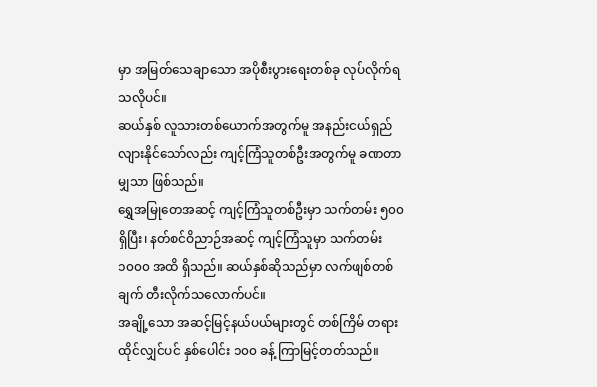မှာ အမြတ်သေချာသော အပိုစီးပွားရေးတစ်ခု လုပ်လိုက်ရသလိုပင်။
ဆယ်နှစ် လူသားတစ်ယောက်အတွက်မူ အနည်းငယ်ရှည်လျားနိုင်သော်လည်း ကျင့်ကြံသူတစ်ဦးအတွက်မူ ခဏတာမျှသာ ဖြစ်သည်။
ရွှေအမြုတေအဆင့် ကျင့်ကြံသူတစ်ဦးမှာ သက်တမ်း ၅၀၀ ရှိပြီး၊ နတ်စင်ဝိညာဉ်အဆင့် ကျင့်ကြံသူမှာ သက်တမ်း ၁၀၀၀ အထိ ရှိသည်။ ဆယ်နှစ်ဆိုသည်မှာ လက်ဖျစ်တစ်ချက် တီးလိုက်သလောက်ပင်။
အချို့သော အဆင့်မြင့်နယ်ပယ်များတွင် တစ်ကြိမ် တရားထိုင်လျှင်ပင် နှစ်ပေါင်း ၁၀၀ ခန့် ကြာမြင့်တတ်သည်။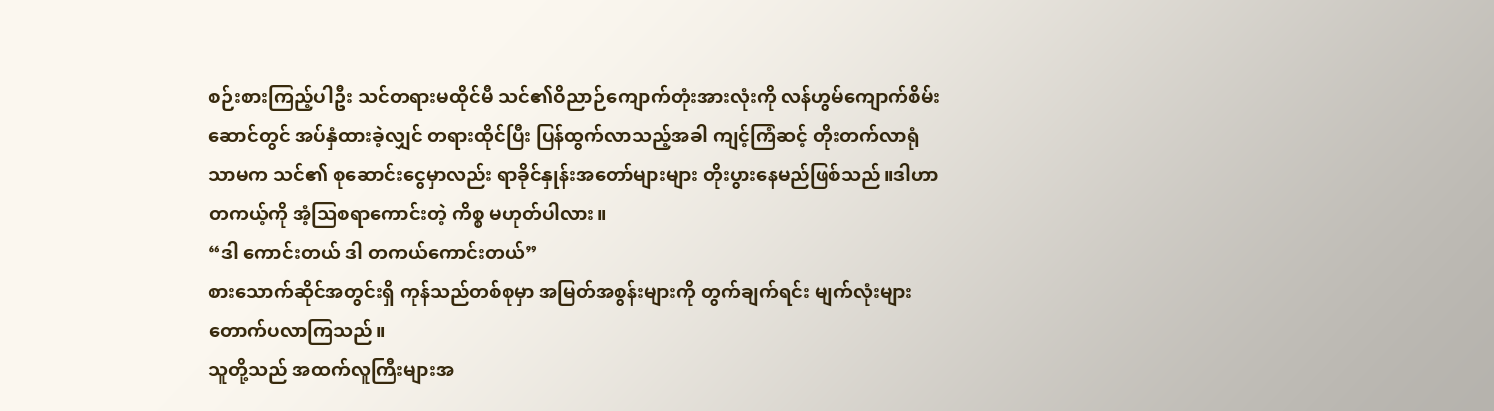စဉ်းစားကြည့်ပါဦး သင်တရားမထိုင်မီ သင်၏ဝိညာဉ်ကျောက်တုံးအားလုံးကို လန်ဟွမ်ကျောက်စိမ်းဆောင်တွင် အပ်နှံထားခဲ့လျှင် တရားထိုင်ပြီး ပြန်ထွက်လာသည့်အခါ ကျင့်ကြံဆင့် တိုးတက်လာရုံသာမက သင်၏ စုဆောင်းငွေမှာလည်း ရာခိုင်နှုန်းအတော်များများ တိုးပွားနေမည်ဖြစ်သည်။ဒါဟာ တကယ့်ကို အံ့သြစရာကောင်းတဲ့ ကိစ္စ မဟုတ်ပါလား။
“ဒါ ကောင်းတယ် ဒါ တကယ်ကောင်းတယ်”
စားသောက်ဆိုင်အတွင်းရှိ ကုန်သည်တစ်စုမှာ အမြတ်အစွန်းများကို တွက်ချက်ရင်း မျက်လုံးများ တောက်ပလာကြသည်။
သူတို့သည် အထက်လူကြီးများအ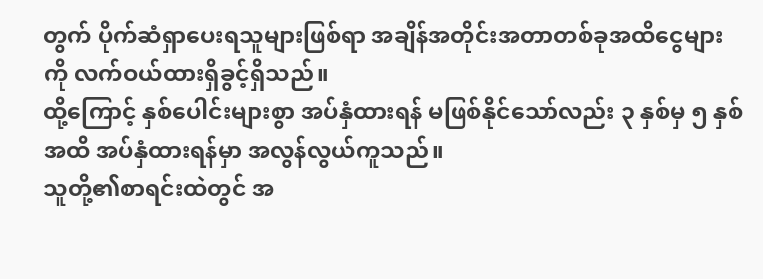တွက် ပိုက်ဆံရှာပေးရသူများဖြစ်ရာ အချိန်အတိုင်းအတာတစ်ခုအထိငွေများကို လက်ဝယ်ထားရှိခွင့်ရှိသည်။
ထို့ကြောင့် နှစ်ပေါင်းများစွာ အပ်နှံထားရန် မဖြစ်နိုင်သော်လည်း ၃ နှစ်မှ ၅ နှစ်အထိ အပ်နှံထားရန်မှာ အလွန်လွယ်ကူသည်။
သူတို့၏စာရင်းထဲတွင် အ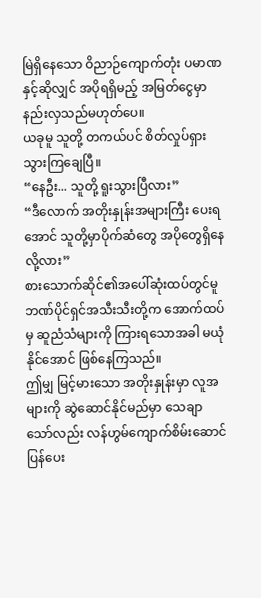မြဲရှိနေသော ဝိညာဉ်ကျောက်တုံး ပမာဏနှင့်ဆိုလျှင် အပိုရရှိမည့် အမြတ်ငွေမှာ နည်းလှသည်မဟုတ်ပေ။
ယခုမူ သူတို့ တကယ်ပင် စိတ်လှုပ်ရှားသွားကြချေပြီ။
“နေဦး... သူတို့ ရူးသွားပြီလား”
“ဒီလောက် အတိုးနှုန်းအများကြီး ပေးရအောင် သူတို့မှာပိုက်ဆံတွေ အပိုတွေရှိနေလို့လား”
စားသောက်ဆိုင်၏အပေါ်ဆုံးထပ်တွင်မူ ဘဏ်ပိုင်ရှင်အသီးသီးတို့က အောက်ထပ်မှ ဆူညံသံများကို ကြားရသောအခါ မယုံနိုင်အောင် ဖြစ်နေကြသည်။
ဤမျှ မြင့်မားသော အတိုးနှုန်းမှာ လူအများကို ဆွဲဆောင်နိုင်မည်မှာ သေချာသော်လည်း လန်ဟွမ်ကျောက်စိမ်းဆောင် ပြန်ပေး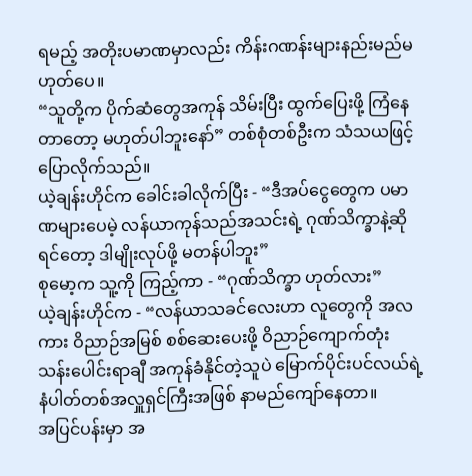ရမည့် အတိုးပမာဏမှာလည်း ကိန်းဂဏန်းများနည်းမည်မဟုတ်ပေ။
“သူတို့က ပိုက်ဆံတွေအကုန် သိမ်းပြီး ထွက်ပြေးဖို့ ကြံနေတာတော့ မဟုတ်ပါဘူးနော်” တစ်စုံတစ်ဦးက သံသယဖြင့်ပြောလိုက်သည်။
ယဲ့ချန်းဟိုင်က ခေါင်းခါလိုက်ပြီး - “ဒီအပ်ငွေတွေက ပမာဏများပေမဲ့ လန်ယာကုန်သည်အသင်းရဲ့ ဂုဏ်သိက္ခာနဲ့ဆိုရင်တော့ ဒါမျိုးလုပ်ဖို့ မတန်ပါဘူး”
စုမော့က သူ့ကို ကြည့်ကာ - “ဂုဏ်သိက္ခာ ဟုတ်လား”
ယဲ့ချန်းဟိုင်က - “လန်ယာသခင်လေးဟာ လူတွေကို အလကား ဝိညာဉ်အမြစ် စစ်ဆေးပေးဖို့ ဝိညာဉ်ကျောက်တုံး သန်းပေါင်းရာချီ အကုန်ခံနိုင်တဲ့သူပဲ မြောက်ပိုင်းပင်လယ်ရဲ့ နံပါတ်တစ်အလှူရှင်ကြီးအဖြစ် နာမည်ကျော်နေတာ။
အပြင်ပန်းမှာ အ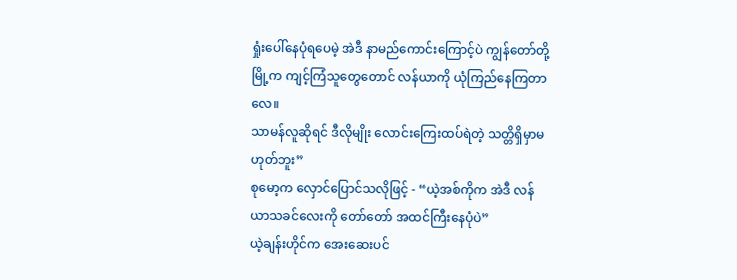ရှုံးပေါ်နေပုံရပေမဲ့ အဲဒီ နာမည်ကောင်းကြောင့်ပဲ ကျွန်တော်တို့မြို့က ကျင့်ကြံသူတွေတောင် လန်ယာကို ယုံကြည်နေကြတာလေ။
သာမန်လူဆိုရင် ဒီလိုမျိုး လောင်းကြေးထပ်ရဲတဲ့ သတ္တိရှိမှာမဟုတ်ဘူး”
စုမော့က လှောင်ပြောင်သလိုဖြင့် - “ယဲ့အစ်ကိုက အဲဒီ လန်ယာသခင်လေးကို တော်တော် အထင်ကြီးနေပုံပဲ”
ယဲ့ချန်းဟိုင်က အေးဆေးပင်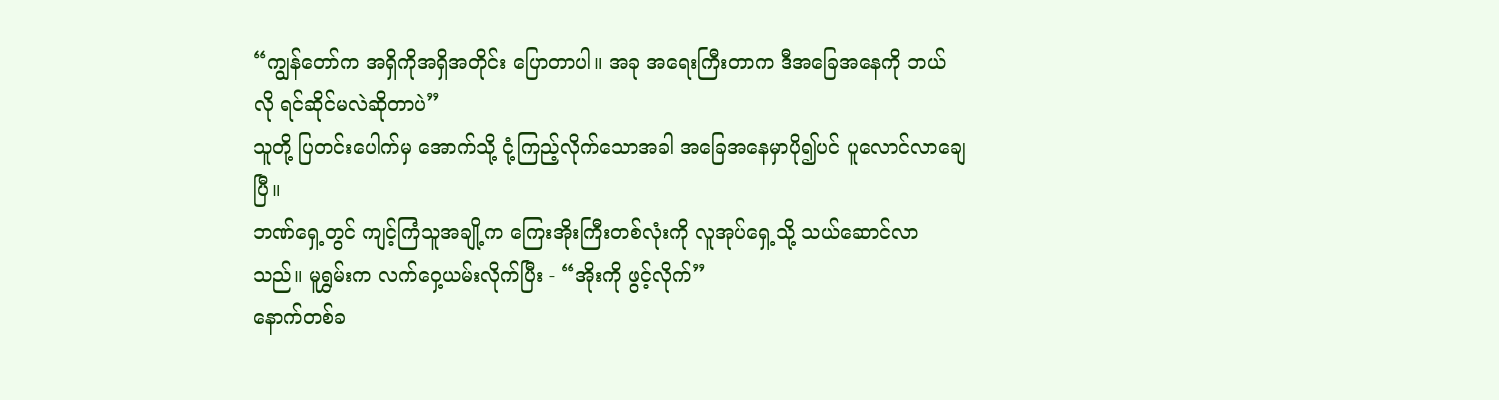“ကျွန်တော်က အရှိကိုအရှိအတိုင်း ပြောတာပါ။ အခု အရေးကြီးတာက ဒီအခြေအနေကို ဘယ်လို ရင်ဆိုင်မလဲဆိုတာပဲ”
သူတို့ ပြတင်းပေါက်မှ အောက်သို့ ငုံ့ကြည့်လိုက်သောအခါ အခြေအနေမှာပို၍ပင် ပူလောင်လာချေပြီ။
ဘဏ်ရှေ့တွင် ကျင့်ကြံသူအချို့က ကြေးအိုးကြီးတစ်လုံးကို လူအုပ်ရှေ့သို့ သယ်ဆောင်လာသည်။ မူရွှမ်းက လက်ဝှေ့ယမ်းလိုက်ပြီး - “အိုးကို ဖွင့်လိုက်”
နောက်တစ်ခ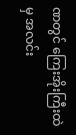ဏတွင် ကြေးအိုးကြီးထဲမှ အလင်း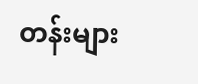တန်းများ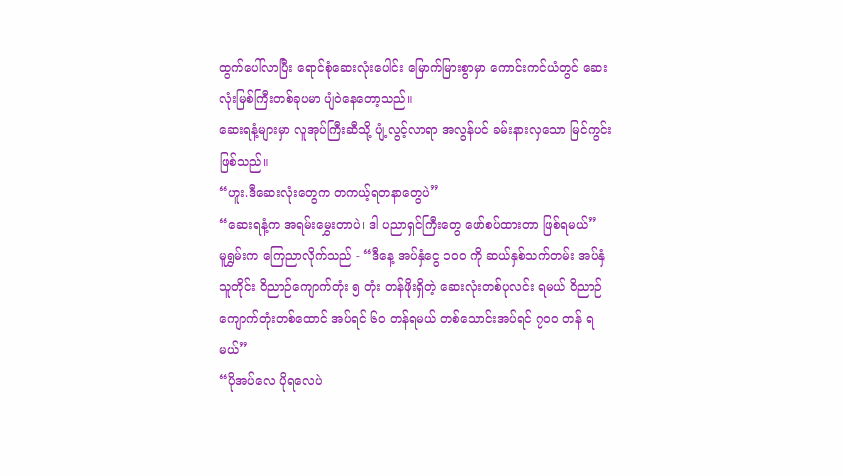ထွက်ပေါ်လာပြီး ရောင်စုံဆေးလုံးပေါင်း မြောက်မြားစွာမှာ ကောင်းကင်ယံတွင် ဆေးလုံးမြစ်ကြီးတစ်ခုပမာ ပျံဝဲနေတော့သည်။
ဆေးရနံ့များမှာ လူအုပ်ကြီးဆီသို့ ပျံ့လွင့်လာရာ အလွန်ပင် ခမ်းနားလှသော မြင်ကွင်း ဖြစ်သည်။
“ဟူး.ဒီဆေးလုံးတွေက တကယ့်ရတနာတွေပဲ”
“ဆေးရနံ့က အရမ်းမွှေးတာပဲ၊ ဒါ ပညာရှင်ကြီးတွေ ဖော်စပ်ထားတာ ဖြစ်ရမယ်”
မူရွှမ်းက ကြေညာလိုက်သည် - “ဒီနေ့ အပ်နှံငွေ ၁၀၀ ကို ဆယ်နှစ်သက်တမ်း အပ်နှံသူတိုင်း ဝိညာဉ်ကျောက်တုံး ၅ တုံး တန်ဖိုးရှိတဲ့ ဆေးလုံးတစ်ပုလင်း ရမယ် ဝိညာဉ်ကျောက်တုံးတစ်ထောင် အပ်ရင် ၆၀ တန်ရမယ် တစ်သောင်းအပ်ရင် ၇၀၀ တန် ရမယ်”
“ပိုအပ်လေ ပိုရလေပဲ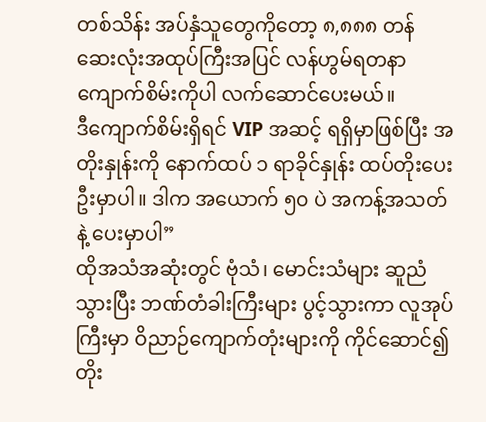တစ်သိန်း အပ်နှံသူတွေကိုတော့ ၈,၈၈၈ တန် ဆေးလုံးအထုပ်ကြီးအပြင် လန်ဟွမ်ရတနာကျောက်စိမ်းကိုပါ လက်ဆောင်ပေးမယ်။
ဒီကျောက်စိမ်းရှိရင် VIP အဆင့် ရရှိမှာဖြစ်ပြီး အတိုးနှုန်းကို နောက်ထပ် ၁ ရာခိုင်နှုန်း ထပ်တိုးပေးဦးမှာပါ။ ဒါက အယောက် ၅၀ ပဲ အကန့်အသတ်နဲ့ ပေးမှာပါ”
ထိုအသံအဆုံးတွင် ဗုံသံ၊ မောင်းသံများ ဆူညံသွားပြီး ဘဏ်တံခါးကြီးများ ပွင့်သွားကာ လူအုပ်ကြီးမှာ ဝိညာဉ်ကျောက်တုံးများကို ကိုင်ဆောင်၍ တိုး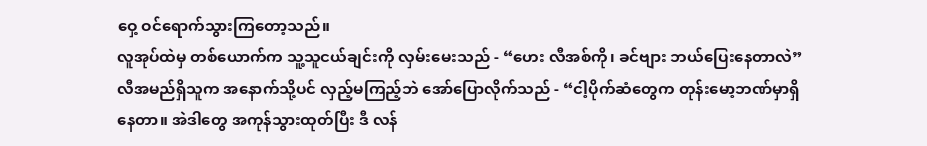ဝှေ့ ဝင်ရောက်သွားကြတော့သည်။
လူအုပ်ထဲမှ တစ်ယောက်က သူ့သူငယ်ချင်းကို လှမ်းမေးသည် - “ဟေး လီအစ်ကို၊ ခင်ဗျား ဘယ်ပြေးနေတာလဲ”
လီအမည်ရှိသူက အနောက်သို့ပင် လှည့်မကြည့်ဘဲ အော်ပြောလိုက်သည် - “ငါ့ပိုက်ဆံတွေက တုန်းမော့ဘဏ်မှာရှိနေတာ။ အဲဒါတွေ အကုန်သွားထုတ်ပြီး ဒီ လန်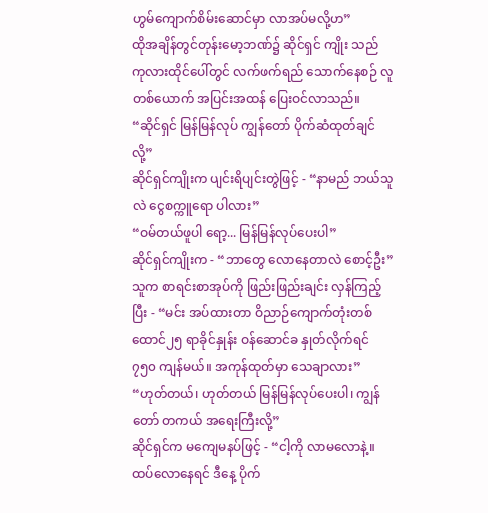ဟွမ်ကျောက်စိမ်းဆောင်မှာ လာအပ်မလို့ဟ”
ထိုအချိန်တွင်တုန်းမော့ဘဏ်၌ ဆိုင်ရှင် ကျိုး သည် ကုလားထိုင်ပေါ်တွင် လက်ဖက်ရည် သောက်နေစဉ် လူတစ်ယောက် အပြင်းအထန် ပြေးဝင်လာသည်။
“ဆိုင်ရှင် မြန်မြန်လုပ် ကျွန်တော် ပိုက်ဆံထုတ်ချင်လို့”
ဆိုင်ရှင်ကျိုးက ပျင်းရိပျင်းတွဲဖြင့် - “နာမည် ဘယ်သူလဲ ငွေစက္ကူရော ပါလား”
“ဝမ်တယ်ဖူပါ ရော့... မြန်မြန်လုပ်ပေးပါ”
ဆိုင်ရှင်ကျိုးက - “ဘာတွေ လောနေတာလဲ စောင့်ဦး” သူက စာရင်းစာအုပ်ကို ဖြည်းဖြည်းချင်း လှန်ကြည့်ပြီး - “မင်း အပ်ထားတာ ဝိညာဉ်ကျောက်တုံးတစ်ထောင်၂၅ ရာခိုင်နှုန်း ဝန်ဆောင်ခ နှုတ်လိုက်ရင် ၇၅၀ ကျန်မယ်။ အကုန်ထုတ်မှာ သေချာလား”
“ဟုတ်တယ်၊ ဟုတ်တယ် မြန်မြန်လုပ်ပေးပါ၊ ကျွန်တော် တကယ် အရေးကြီးလို့”
ဆိုင်ရှင်က မကျေမနပ်ဖြင့် - “ငါ့ကို လာမလောနဲ့။ ထပ်လောနေရင် ဒီနေ့ ပိုက်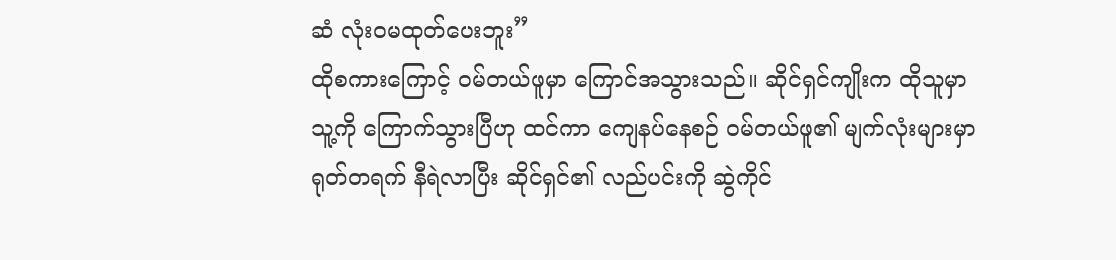ဆံ လုံးဝမထုတ်ပေးဘူး”
ထိုစကားကြောင့် ဝမ်တယ်ဖူမှာ ကြောင်အသွားသည်။ ဆိုင်ရှင်ကျိုးက ထိုသူမှာ သူ့ကို ကြောက်သွားပြီဟု ထင်ကာ ကျေနပ်နေစဉ် ဝမ်တယ်ဖူ၏ မျက်လုံးများမှာ ရုတ်တရက် နီရဲလာပြီး ဆိုင်ရှင်၏ လည်ပင်းကို ဆွဲကိုင်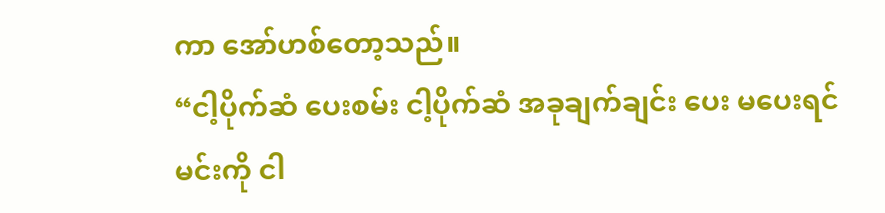ကာ အော်ဟစ်တော့သည်။
“ငါ့ပိုက်ဆံ ပေးစမ်း ငါ့ပိုက်ဆံ အခုချက်ချင်း ပေး မပေးရင် မင်းကို ငါ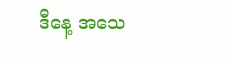ဒီနေ့ အသေ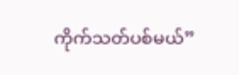ကိုက်သတ်ပစ်မယ်”